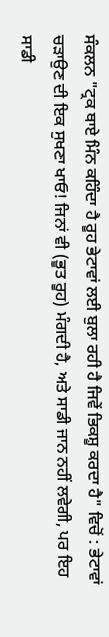ਸੰਕਲਨ "ਟ੍ਰਕ ਥਾਏ ਮਿੰਨ ਕਹਿੰਦਾ ਹੈ ਰੂਹ ਭੇਟਾਵਾਂ ਲਈ ਬੁਲਾ ਰਹੀ ਹੈ ਜਿਵੇਂ ਭਿਕਸ਼ੂ ਕਰਦਾ ਹੈ" ਵਿਚੋਂ : ਭੇਟਾਵਾਂ ਚੜਾਉਣ ਦੀ ਇਕ ਸੁਖਣਾ ਖਾਓ! ਜਿਨਾਂ ਵੀ (ਭੂਤ ਰੂਹ) ਮੰਗਦੀ ਹੈ, ਅਤੇ ਸਾਡੀ ਜਾਨ ਨਹੀਂ ਲਵੇਗੀ, ਪਰ ਇਹ ਸਾਡੀ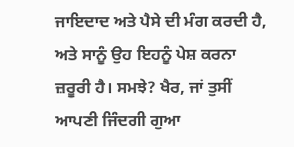ਜਾਇਦਾਦ ਅਤੇ ਪੈਸੇ ਦੀ ਮੰਗ ਕਰਦੀ ਹੈ, ਅਤੇ ਸਾਨੂੰ ਉਹ ਇਹਨੂੰ ਪੇਸ਼ ਕਰਨਾ ਜ਼ਰੂਰੀ ਹੈ। ਸਮਝੇ? ਖੈਰ, ਜਾਂ ਤੁਸੀਂ ਆਪਣੀ ਜਿੰਦਗੀ ਗੁਆ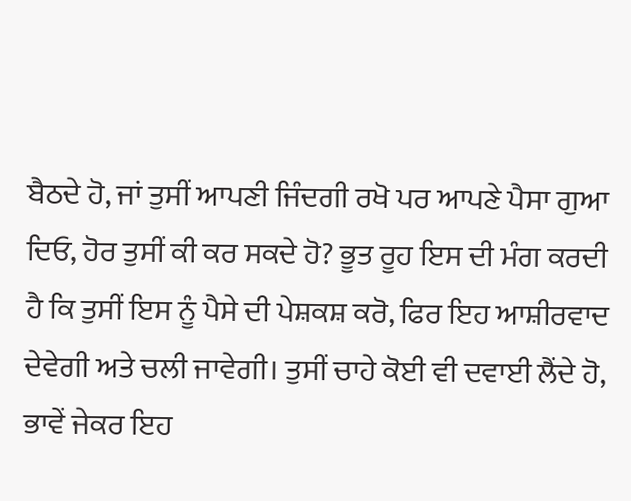ਬੈਠਦੇ ਹੋ, ਜਾਂ ਤੁਸੀਂ ਆਪਣੀ ਜਿੰਦਗੀ ਰਖੋ ਪਰ ਆਪਣੇ ਪੈਸਾ ਗੁਆ ਦਿਓ, ਹੋਰ ਤੁਸੀਂ ਕੀ ਕਰ ਸਕਦੇ ਹੋ? ਭੂਤ ਰੂਹ ਇਸ ਦੀ ਮੰਗ ਕਰਦੀ ਹੈ ਕਿ ਤੁਸੀਂ ਇਸ ਨੂੰ ਪੈਸੇ ਦੀ ਪੇਸ਼ਕਸ਼ ਕਰੋ, ਫਿਰ ਇਹ ਆਸ਼ੀਰਵਾਦ ਦੇਵੇਗੀ ਅਤੇ ਚਲੀ ਜਾਵੇਗੀ। ਤੁਸੀਂ ਚਾਹੇ ਕੋਈ ਵੀ ਦਵਾਈ ਲੈਂਦੇ ਹੋ, ਭਾਵੇਂ ਜੇਕਰ ਇਹ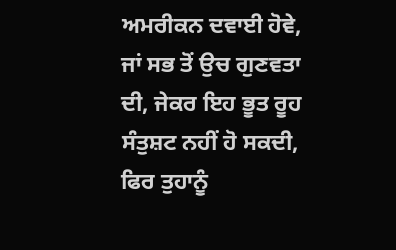ਅਮਰੀਕਨ ਦਵਾਈ ਹੋਵੇ, ਜਾਂ ਸਭ ਤੋਂ ਉਚ ਗੁਣਵਤਾ ਦੀ, ਜੇਕਰ ਇਹ ਭੂਤ ਰੂਹ ਸੰਤੁਸ਼ਟ ਨਹੀਂ ਹੋ ਸਕਦੀ, ਫਿਰ ਤੁਹਾਨੂੰ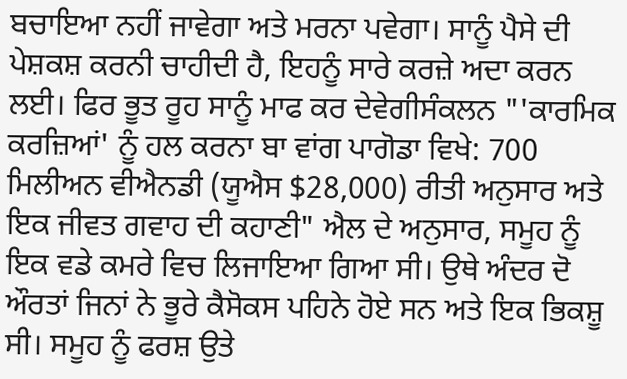ਬਚਾਇਆ ਨਹੀਂ ਜਾਵੇਗਾ ਅਤੇ ਮਰਨਾ ਪਵੇਗਾ। ਸਾਨੂੰ ਪੈਸੇ ਦੀ ਪੇਸ਼ਕਸ਼ ਕਰਨੀ ਚਾਹੀਦੀ ਹੈ, ਇਹਨੂੰ ਸਾਰੇ ਕਰਜ਼ੇ ਅਦਾ ਕਰਨ ਲਈ। ਫਿਰ ਭੂਤ ਰੂਹ ਸਾਨੂੰ ਮਾਫ ਕਰ ਦੇਵੇਗੀਸੰਕਲਨ "'ਕਾਰਮਿਕ ਕਰਜ਼ਿਆਂ' ਨੂੰ ਹਲ ਕਰਨਾ ਬਾ ਵਾਂਗ ਪਾਗੋਡਾ ਵਿਖੇ: 700 ਮਿਲੀਅਨ ਵੀਐਨਡੀ (ਯੂਐਸ $28,000) ਰੀਤੀ ਅਨੁਸਾਰ ਅਤੇ ਇਕ ਜੀਵਤ ਗਵਾਹ ਦੀ ਕਹਾਣੀ" ਐਲ ਦੇ ਅਨੁਸਾਰ, ਸਮੂਹ ਨੂੰ ਇਕ ਵਡੇ ਕਮਰੇ ਵਿਚ ਲਿਜਾਇਆ ਗਿਆ ਸੀ। ਉਥੇ ਅੰਦਰ ਦੋ ਔਰਤਾਂ ਜਿਨਾਂ ਨੇ ਭੂਰੇ ਕੈਸੋਕਸ ਪਹਿਨੇ ਹੋਏ ਸਨ ਅਤੇ ਇਕ ਭਿਕਸ਼ੂ ਸੀ। ਸਮੂਹ ਨੂੰ ਫਰਸ਼ ਉਤੇ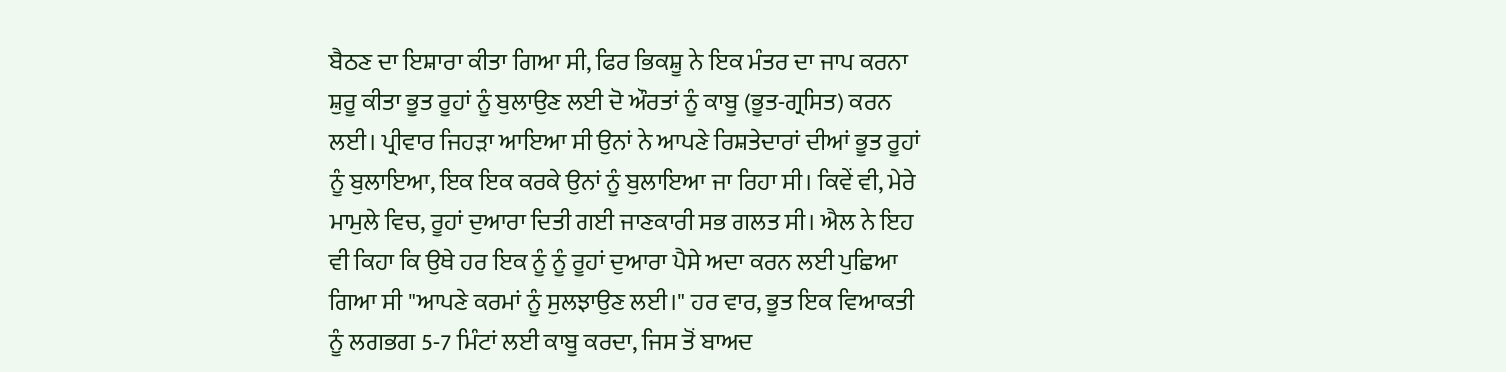ਬੈਠਣ ਦਾ ਇਸ਼ਾਰਾ ਕੀਤਾ ਗਿਆ ਸੀ, ਫਿਰ ਭਿਕਸ਼ੂ ਨੇ ਇਕ ਮੰਤਰ ਦਾ ਜਾਪ ਕਰਨਾ ਸ਼ੁਰੂ ਕੀਤਾ ਭੂਤ ਰੂਹਾਂ ਨੂੰ ਬੁਲਾਉਣ ਲਈ ਦੋ ਔਰਤਾਂ ਨੂੰ ਕਾਬੂ (ਭੂਤ-ਗ੍ਰਸਿਤ) ਕਰਨ ਲਈ। ਪ੍ਰੀਵਾਰ ਜਿਹੜਾ ਆਇਆ ਸੀ ਉਨਾਂ ਨੇ ਆਪਣੇ ਰਿਸ਼ਤੇਦਾਰਾਂ ਦੀਆਂ ਭੂਤ ਰੂਹਾਂ ਨੂੰ ਬੁਲਾਇਆ, ਇਕ ਇਕ ਕਰਕੇ ਉਨਾਂ ਨੂੰ ਬੁਲਾਇਆ ਜਾ ਰਿਹਾ ਸੀ। ਕਿਵੇਂ ਵੀ, ਮੇਰੇ ਮਾਮੁਲੇ ਵਿਚ, ਰੂਹਾਂ ਦੁਆਰਾ ਦਿਤੀ ਗਈ ਜਾਣਕਾਰੀ ਸਭ ਗਲਤ ਸੀ। ਐਲ ਨੇ ਇਹ ਵੀ ਕਿਹਾ ਕਿ ਉਥੇ ਹਰ ਇਕ ਨੂੰ ਨੂੰ ਰੂਹਾਂ ਦੁਆਰਾ ਪੈਸੇ ਅਦਾ ਕਰਨ ਲਈ ਪੁਛਿਆ ਗਿਆ ਸੀ "ਆਪਣੇ ਕਰਮਾਂ ਨੂੰ ਸੁਲਝਾਉਣ ਲਈ।" ਹਰ ਵਾਰ, ਭੂਤ ਇਕ ਵਿਆਕਤੀ ਨੂੰ ਲਗਭਗ 5-7 ਮਿੰਟਾਂ ਲਈ ਕਾਬੂ ਕਰਦਾ, ਜਿਸ ਤੋਂ ਬਾਅਦ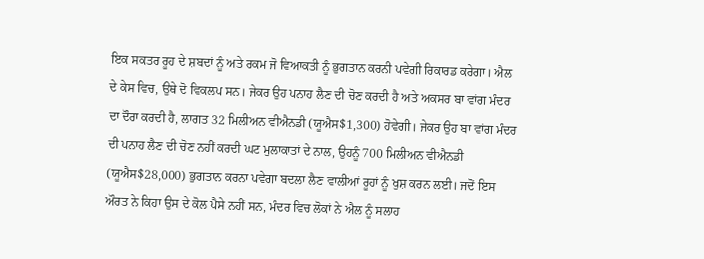ਇਕ ਸਕਤਰ ਰੂਹ ਦੇ ਸ਼ਬਦਾਂ ਨੂੰ ਅਤੇ ਰਕਮ ਜੋ ਵਿਆਕਤੀ ਨੂੰ ਭੁਗਤਾਨ ਕਰਨੀ ਪਵੇਗੀ ਰਿਕਾਰਡ ਕਰੇਗਾ। ਐਲ ਦੇ ਕੇਸ ਵਿਚ, ਉਥੇ ਦੋ ਵਿਕਲਪ ਸਨ। ਜੇਕਰ ਉਹ ਪਨਾਹ ਲੈਣ ਦੀ ਚੋਣ ਕਰਦੀ ਹੈ ਅਤੇ ਅਕਸਰ ਬਾ ਵਾਂਗ ਮੰਦਰ ਦਾ ਦੌਰਾ ਕਰਦੀ ਹੈ, ਲਾਗਤ 32 ਮਿਲੀਅਨ ਵੀਐਨਡੀ (ਯੂਐਸ$1,300) ਹੋਵੇਗੀ। ਜੇਕਰ ਉਹ ਬਾ ਵਾਂਗ ਮੰਦਰ ਦੀ ਪਨਾਹ ਲੈਣ ਦੀ ਚੋਣ ਨਹੀਂ ਕਰਦੀ ਘਟ ਮੁਲਾਕਾਤਾਂ ਦੇ ਨਾਲ, ਉਹਨੂੰ 700 ਮਿਲੀਅਨ ਵੀਐਨਡੀ (ਯੂਐਸ$28,000) ਭੁਗਤਾਨ ਕਰਨਾ ਪਵੇਗਾ ਬਦਲਾ ਲੈਣ ਵਾਲੀਆਂ ਰੂਹਾਂ ਨੂੰ ਖੁਸ਼ ਕਰਨ ਲਈ। ਜਦੋਂ ਇਸ ਔਰਤ ਨੇ ਕਿਹਾ ਉਸ ਦੇ ਕੋਲ ਪੈਸੇ ਨਹੀਂ ਸਨ, ਮੰਦਰ ਵਿਚ ਲੋਕਾਂ ਨੇ ਐਲ ਨੂੰ ਸਲਾਹ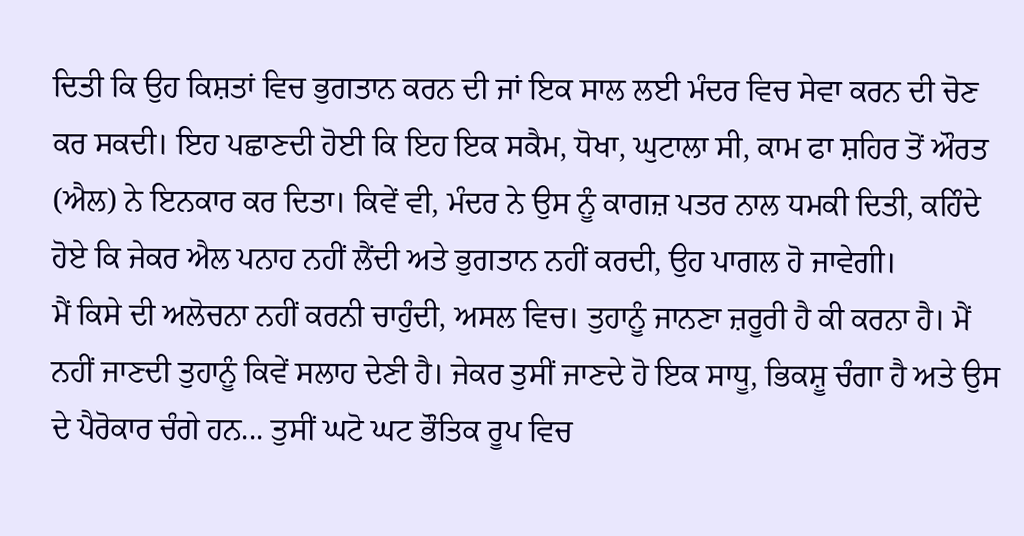ਦਿਤੀ ਕਿ ਉਹ ਕਿਸ਼ਤਾਂ ਵਿਚ ਭੁਗਤਾਨ ਕਰਨ ਦੀ ਜਾਂ ਇਕ ਸਾਲ ਲਈ ਮੰਦਰ ਵਿਚ ਸੇਵਾ ਕਰਨ ਦੀ ਚੋਣ ਕਰ ਸਕਦੀ। ਇਹ ਪਛਾਣਦੀ ਹੋਈ ਕਿ ਇਹ ਇਕ ਸਕੈਮ, ਧੋਖਾ, ਘੁਟਾਲਾ ਸੀ, ਕਾਮ ਫਾ ਸ਼ਹਿਰ ਤੋਂ ਔਰਤ (ਐਲ) ਨੇ ਇਨਕਾਰ ਕਰ ਦਿਤਾ। ਕਿਵੇਂ ਵੀ, ਮੰਦਰ ਨੇ ਉਸ ਨੂੰ ਕਾਗਜ਼ ਪਤਰ ਨਾਲ ਧਮਕੀ ਦਿਤੀ, ਕਹਿੰਦੇ ਹੋਏ ਕਿ ਜੇਕਰ ਐਲ ਪਨਾਹ ਨਹੀਂ ਲੈਂਦੀ ਅਤੇ ਭੁਗਤਾਨ ਨਹੀਂ ਕਰਦੀ, ਉਹ ਪਾਗਲ ਹੋ ਜਾਵੇਗੀ।
ਮੈਂ ਕਿਸੇ ਦੀ ਅਲੋਚਨਾ ਨਹੀਂ ਕਰਨੀ ਚਾਹੁੰਦੀ, ਅਸਲ ਵਿਚ। ਤੁਹਾਨੂੰ ਜਾਨਣਾ ਜ਼ਰੂਰੀ ਹੈ ਕੀ ਕਰਨਾ ਹੈ। ਮੈਂ ਨਹੀਂ ਜਾਣਦੀ ਤੁਹਾਨੂੰ ਕਿਵੇਂ ਸਲਾਹ ਦੇਣੀ ਹੈ। ਜੇਕਰ ਤੁਸੀਂ ਜਾਣਦੇ ਹੋ ਇਕ ਸਾਧੂ, ਭਿਕਸ਼ੂ ਚੰਗਾ ਹੈ ਅਤੇ ਉਸ ਦੇ ਪੈਰੋਕਾਰ ਚੰਗੇ ਹਨ... ਤੁਸੀਂ ਘਟੋ ਘਟ ਭੌਤਿਕ ਰੂਪ ਵਿਚ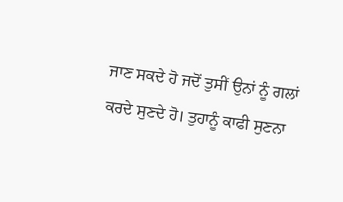ਜਾਣ ਸਕਦੇ ਹੋ ਜਦੋਂ ਤੁਸੀਂ ਉਨਾਂ ਨੂੰ ਗਲਾਂ ਕਰਦੇ ਸੁਣਦੇ ਹੋ। ਤੁਹਾਨੂੰ ਕਾਫੀ ਸੁਣਨਾ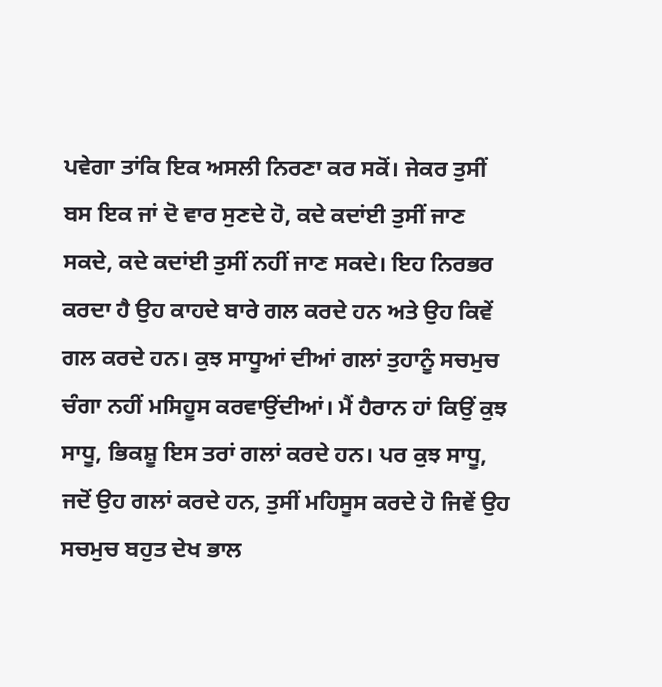ਪਵੇਗਾ ਤਾਂਕਿ ਇਕ ਅਸਲੀ ਨਿਰਣਾ ਕਰ ਸਕੋਂ। ਜੇਕਰ ਤੁਸੀਂ ਬਸ ਇਕ ਜਾਂ ਦੋ ਵਾਰ ਸੁਣਦੇ ਹੋ, ਕਦੇ ਕਦਾਂਈ ਤੁਸੀਂ ਜਾਣ ਸਕਦੇ, ਕਦੇ ਕਦਾਂਈ ਤੁਸੀਂ ਨਹੀਂ ਜਾਣ ਸਕਦੇ। ਇਹ ਨਿਰਭਰ ਕਰਦਾ ਹੈ ਉਹ ਕਾਹਦੇ ਬਾਰੇ ਗਲ ਕਰਦੇ ਹਨ ਅਤੇ ਉਹ ਕਿਵੇਂ ਗਲ ਕਰਦੇ ਹਨ। ਕੁਝ ਸਾਧੂਆਂ ਦੀਆਂ ਗਲਾਂ ਤੁਹਾਨੂੰ ਸਚਮੁਚ ਚੰਗਾ ਨਹੀਂ ਮਸਿਹੂਸ ਕਰਵਾਉਂਦੀਆਂ। ਮੈਂ ਹੈਰਾਨ ਹਾਂ ਕਿਉਂ ਕੁਝ ਸਾਧੂ, ਭਿਕਸ਼ੂ ਇਸ ਤਰਾਂ ਗਲਾਂ ਕਰਦੇ ਹਨ। ਪਰ ਕੁਝ ਸਾਧੂ, ਜਦੋਂ ਉਹ ਗਲਾਂ ਕਰਦੇ ਹਨ, ਤੁਸੀਂ ਮਹਿਸੂਸ ਕਰਦੇ ਹੋ ਜਿਵੇਂ ਉਹ ਸਚਮੁਚ ਬਹੁਤ ਦੇਖ ਭਾਲ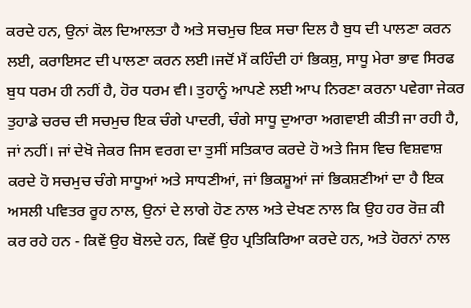ਕਰਦੇ ਹਨ, ਉਨਾਂ ਕੋਲ ਦਿਆਲਤਾ ਹੈ ਅਤੇ ਸਚਮੁਚ ਇਕ ਸਚਾ ਦਿਲ ਹੈ ਬੁਧ ਦੀ ਪਾਲਣਾ ਕਰਨ ਲਈ, ਕਰਾਇਸਟ ਦੀ ਪਾਲਣਾ ਕਰਨ ਲਈ।ਜਦੋਂ ਮੈਂ ਕਹਿੰਦੀ ਹਾਂ ਭਿਕਸ਼ੁ, ਸਾਧੂ ਮੇਰਾ ਭਾਵ ਸਿਰਫ ਬੁਧ ਧਰਮ ਹੀ ਨਹੀਂ ਹੈ, ਹੋਰ ਧਰਮ ਵੀ। ਤੁਹਾਨੂੰ ਆਪਣੇ ਲਈ ਆਪ ਨਿਰਣਾ ਕਰਨਾ ਪਵੇਗਾ ਜੇਕਰ ਤੁਹਾਡੇ ਚਰਚ ਦੀ ਸਚਮੁਚ ਇਕ ਚੰਗੇ ਪਾਦਰੀ, ਚੰਗੇ ਸਾਧੂ ਦੁਆਰਾ ਅਗਵਾਈ ਕੀਤੀ ਜਾ ਰਹੀ ਹੈ, ਜਾਂ ਨਹੀਂ। ਜਾਂ ਦੇਖੋ ਜੇਕਰ ਜਿਸ ਵਰਗ ਦਾ ਤੁਸੀਂ ਸਤਿਕਾਰ ਕਰਦੇ ਹੋ ਅਤੇ ਜਿਸ ਵਿਚ ਵਿਸ਼ਵਾਸ਼ ਕਰਦੇ ਹੋ ਸਚਮੁਚ ਚੰਗੇ ਸਾਧੂਆਂ ਅਤੇ ਸਾਧਣੀਆਂ, ਜਾਂ ਭਿਕਸ਼ੂਆਂ ਜਾਂ ਭਿਕਸ਼ਣੀਆਂ ਦਾ ਹੈ ਇਕ ਅਸਲੀ ਪਵਿਤਰ ਰੂਹ ਨਾਲ, ਉਨਾਂ ਦੇ ਲਾਗੇ ਹੋਣ ਨਾਲ ਅਤੇ ਦੇਖਣ ਨਾਲ ਕਿ ਉਹ ਹਰ ਰੋਜ਼ ਕੀ ਕਰ ਰਹੇ ਹਨ - ਕਿਵੇਂ ਉਹ ਬੋਲਦੇ ਹਨ, ਕਿਵੇਂ ਉਹ ਪ੍ਰਤਿਕਿਰਿਆ ਕਰਦੇ ਹਨ, ਅਤੇ ਹੋਰਨਾਂ ਨਾਲ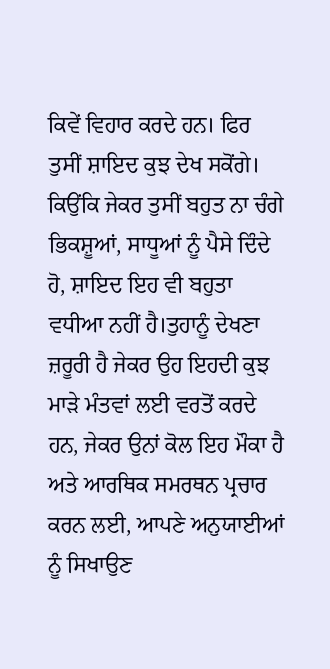ਕਿਵੇਂ ਵਿਹਾਰ ਕਰਦੇ ਹਨ। ਫਿਰ ਤੁਸੀਂ ਸ਼ਾਇਦ ਕੁਝ ਦੇਖ ਸਕੋਂਗੇ। ਕਿਉਂਕਿ ਜੇਕਰ ਤੁਸੀਂ ਬਹੁਤ ਨਾ ਚੰਗੇ ਭਿਕਸ਼ੂਆਂ, ਸਾਧੂਆਂ ਨੂੰ ਪੈਸੇ ਦਿੰਦੇ ਹੋ, ਸ਼ਾਇਦ ਇਹ ਵੀ ਬਹੁਤਾ ਵਧੀਆ ਨਹੀਂ ਹੈ।ਤੁਹਾਨੂੰ ਦੇਖਣਾ ਜ਼ਰੂਰੀ ਹੈ ਜੇਕਰ ਉਹ ਇਹਦੀ ਕੁਝ ਮਾੜੇ ਮੰਤਵਾਂ ਲਈ ਵਰਤੋਂ ਕਰਦੇ ਹਨ, ਜੇਕਰ ਉਨਾਂ ਕੋਲ ਇਹ ਮੌਕਾ ਹੈ ਅਤੇ ਆਰਥਿਕ ਸਮਰਥਨ ਪ੍ਰਚਾਰ ਕਰਨ ਲਈ, ਆਪਣੇ ਅਨੁਯਾਈਆਂ ਨੂੰ ਸਿਖਾਉਣ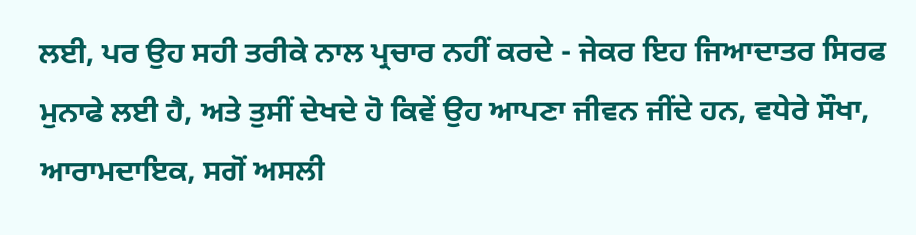ਲਈ, ਪਰ ਉਹ ਸਹੀ ਤਰੀਕੇ ਨਾਲ ਪ੍ਰਚਾਰ ਨਹੀਂ ਕਰਦੇ - ਜੇਕਰ ਇਹ ਜਿਆਦਾਤਰ ਸਿਰਫ ਮੁਨਾਫੇ ਲਈ ਹੈ, ਅਤੇ ਤੁਸੀਂ ਦੇਖਦੇ ਹੋ ਕਿਵੇਂ ਉਹ ਆਪਣਾ ਜੀਵਨ ਜੀਂਦੇ ਹਨ, ਵਧੇਰੇ ਸੌਖਾ, ਆਰਾਮਦਾਇਕ, ਸਗੋਂ ਅਸਲੀ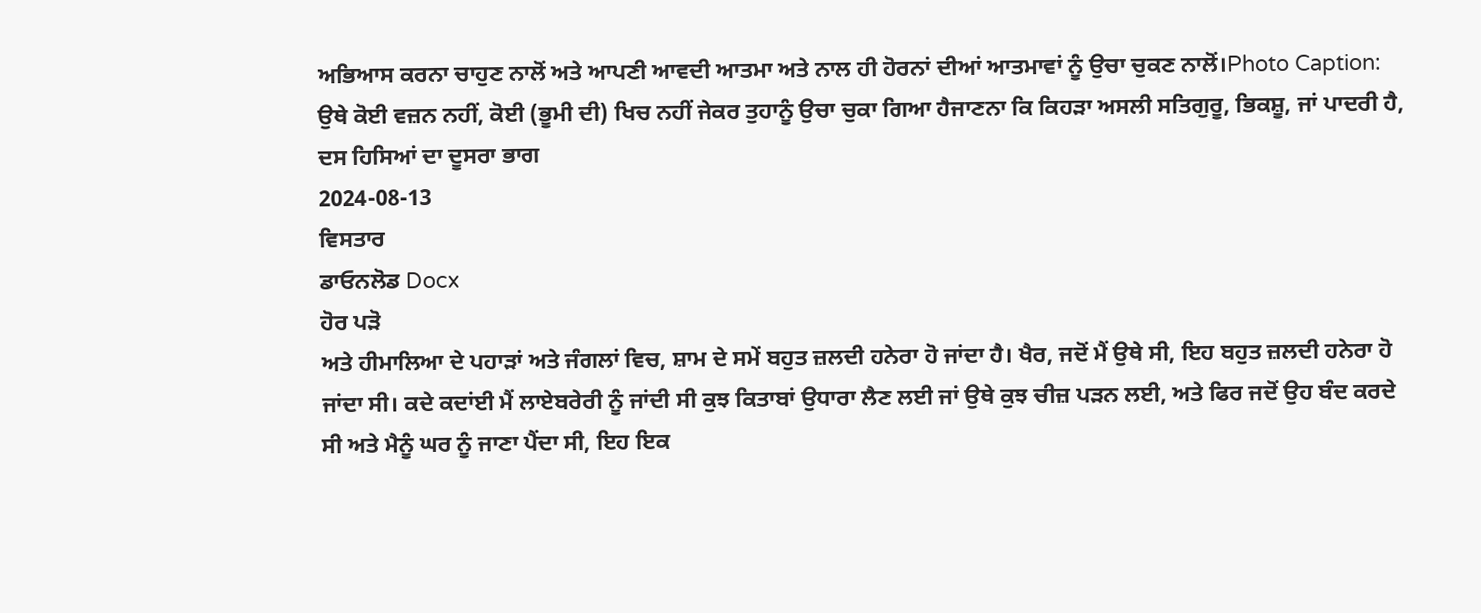ਅਭਿਆਸ ਕਰਨਾ ਚਾਹੁਣ ਨਾਲੋਂ ਅਤੇ ਆਪਣੀ ਆਵਦੀ ਆਤਮਾ ਅਤੇ ਨਾਲ ਹੀ ਹੋਰਨਾਂ ਦੀਆਂ ਆਤਮਾਵਾਂ ਨੂੰ ਉਚਾ ਚੁਕਣ ਨਾਲੋਂ।Photo Caption: ਉਥੇ ਕੋਈ ਵਜ਼ਨ ਨਹੀਂ, ਕੋਈ (ਭੂਮੀ ਦੀ) ਖਿਚ ਨਹੀਂ ਜੇਕਰ ਤੁਹਾਨੂੰ ਉਚਾ ਚੁਕਾ ਗਿਆ ਹੈਜਾਣਨਾ ਕਿ ਕਿਹੜਾ ਅਸਲੀ ਸਤਿਗੁਰੂ, ਭਿਕਸ਼ੂ, ਜਾਂ ਪਾਦਰੀ ਹੈ, ਦਸ ਹਿਸਿਆਂ ਦਾ ਦੂਸਰਾ ਭਾਗ
2024-08-13
ਵਿਸਤਾਰ
ਡਾਓਨਲੋਡ Docx
ਹੋਰ ਪੜੋ
ਅਤੇ ਹੀਮਾਲਿਆ ਦੇ ਪਹਾੜਾਂ ਅਤੇ ਜੰਗਲਾਂ ਵਿਚ, ਸ਼ਾਮ ਦੇ ਸਮੇਂ ਬਹੁਤ ਜ਼ਲਦੀ ਹਨੇਰਾ ਹੋ ਜਾਂਦਾ ਹੈ। ਖੈਰ, ਜਦੋਂ ਮੈਂ ਉਥੇ ਸੀ, ਇਹ ਬਹੁਤ ਜ਼ਲਦੀ ਹਨੇਰਾ ਹੋ ਜਾਂਦਾ ਸੀ। ਕਦੇ ਕਦਾਂਈ ਮੈਂ ਲਾਏਬਰੇਰੀ ਨੂੰ ਜਾਂਦੀ ਸੀ ਕੁਝ ਕਿਤਾਬਾਂ ਉਧਾਰਾ ਲੈਣ ਲਈ ਜਾਂ ਉਥੇ ਕੁਝ ਚੀਜ਼ ਪੜਨ ਲਈ, ਅਤੇ ਫਿਰ ਜਦੋਂ ਉਹ ਬੰਦ ਕਰਦੇ ਸੀ ਅਤੇ ਮੈਨੂੰ ਘਰ ਨੂੰ ਜਾਣਾ ਪੈਂਦਾ ਸੀ, ਇਹ ਇਕ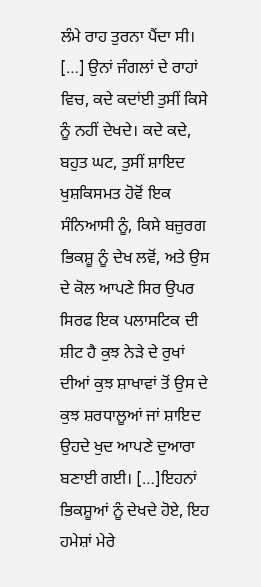ਲੰਮੇ ਰਾਹ ਤੁਰਨਾ ਪੈਂਦਾ ਸੀ। […] ਉਨਾਂ ਜੰਗਲਾਂ ਦੇ ਰਾਹਾਂ ਵਿਚ, ਕਦੇ ਕਦਾਂਈ ਤੁਸੀਂ ਕਿਸੇ ਨੂੰ ਨਹੀਂ ਦੇਖਦੇ। ਕਦੇ ਕਦੇ, ਬਹੁਤ ਘਟ, ਤੁਸੀਂ ਸ਼ਾਇਦ ਖੁਸ਼ਕਿਸਮਤ ਹੋਵੋਂ ਇਕ ਸੰਨਿਆਸੀ ਨੂੰ, ਕਿਸੇ ਬਜ਼ੁਰਗ ਭਿਕਸ਼ੂ ਨੂੰ ਦੇਖ ਲਵੋਂ, ਅਤੇ ਉਸ ਦੇ ਕੋਲ ਆਪਣੇ ਸਿਰ ਉਪਰ ਸਿਰਫ ਇਕ ਪਲਾਸਟਿਕ ਦੀ ਸ਼ੀਟ ਹੈ ਕੁਝ ਨੇੜੇ ਦੇ ਰੁਖਾਂ ਦੀਆਂ ਕੁਝ ਸ਼ਾਖਾਵਾਂ ਤੋਂ ਉਸ ਦੇ ਕੁਝ ਸ਼ਰਧਾਲੂਆਂ ਜਾਂ ਸ਼ਾਇਦ ਉਹਦੇ ਖੁਦ ਆਪਣੇ ਦੁਆਰਾ ਬਣਾਈ ਗਈ। […]ਇਹਨਾਂ ਭਿਕਸ਼ੂਆਂ ਨੂੰ ਦੇਖਦੇ ਹੋਏ, ਇਹ ਹਮੇਸ਼ਾਂ ਮੇਰੇ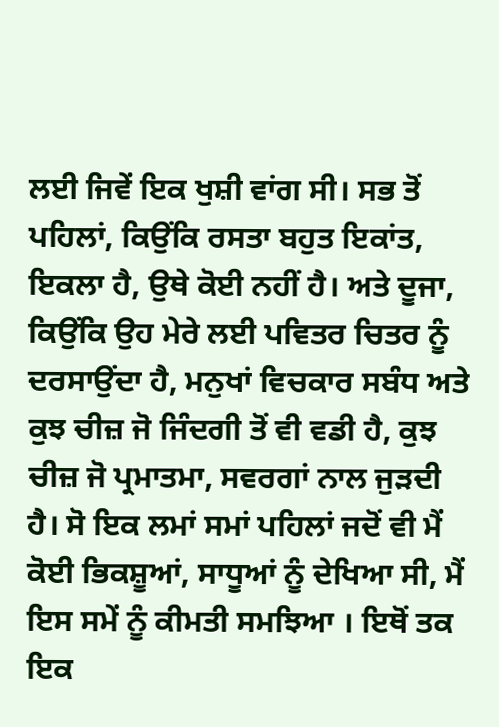ਲਈ ਜਿਵੇਂ ਇਕ ਖੁਸ਼ੀ ਵਾਂਗ ਸੀ। ਸਭ ਤੋਂ ਪਹਿਲਾਂ, ਕਿਉਂਕਿ ਰਸਤਾ ਬਹੁਤ ਇਕਾਂਤ, ਇਕਲਾ ਹੈ, ਉਥੇ ਕੋਈ ਨਹੀਂ ਹੈ। ਅਤੇ ਦੂਜਾ, ਕਿਉਂਕਿ ਉਹ ਮੇਰੇ ਲਈ ਪਵਿਤਰ ਚਿਤਰ ਨੂੰ ਦਰਸਾਉਂਦਾ ਹੈ, ਮਨੁਖਾਂ ਵਿਚਕਾਰ ਸਬੰਧ ਅਤੇ ਕੁਝ ਚੀਜ਼ ਜੋ ਜਿੰਦਗੀ ਤੋਂ ਵੀ ਵਡੀ ਹੈ, ਕੁਝ ਚੀਜ਼ ਜੋ ਪ੍ਰਮਾਤਮਾ, ਸਵਰਗਾਂ ਨਾਲ ਜੁੜਦੀ ਹੈ। ਸੋ ਇਕ ਲਮਾਂ ਸਮਾਂ ਪਹਿਲਾਂ ਜਦੋਂ ਵੀ ਮੈਂ ਕੋਈ ਭਿਕਸ਼ੂਆਂ, ਸਾਧੂਆਂ ਨੂੰ ਦੇਖਿਆ ਸੀ, ਮੈਂ ਇਸ ਸਮੇਂ ਨੂੰ ਕੀਮਤੀ ਸਮਝਿਆ । ਇਥੋਂ ਤਕ ਇਕ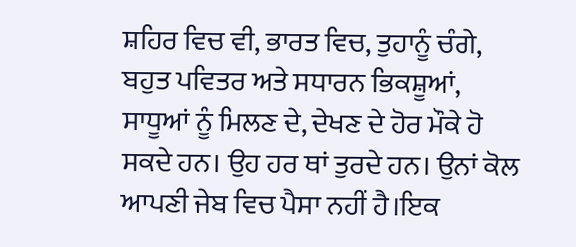ਸ਼ਹਿਰ ਵਿਚ ਵੀ, ਭਾਰਤ ਵਿਚ, ਤੁਹਾਨੂੰ ਚੰਗੇ, ਬਹੁਤ ਪਵਿਤਰ ਅਤੇ ਸਧਾਰਨ ਭਿਕਸ਼ੂਆਂ, ਸਾਧੂਆਂ ਨੂੰ ਮਿਲਣ ਦੇ, ਦੇਖਣ ਦੇ ਹੋਰ ਮੌਕੇ ਹੋ ਸਕਦੇ ਹਨ। ਉਹ ਹਰ ਥਾਂ ਤੁਰਦੇ ਹਨ। ਉਨਾਂ ਕੋਲ ਆਪਣੀ ਜੇਬ ਵਿਚ ਪੈਸਾ ਨਹੀਂ ਹੈ।ਇਕ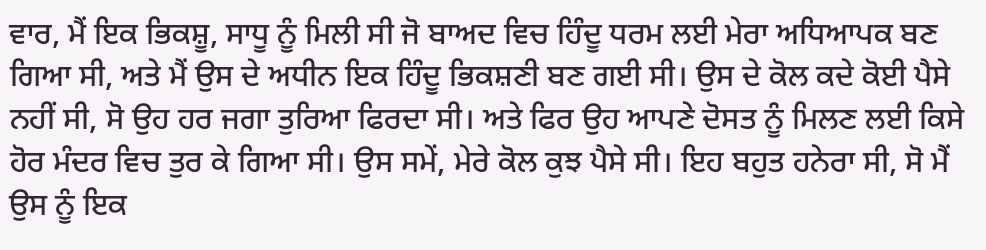ਵਾਰ, ਮੈਂ ਇਕ ਭਿਕਸ਼ੂ, ਸਾਧੂ ਨੂੰ ਮਿਲੀ ਸੀ ਜੋ ਬਾਅਦ ਵਿਚ ਹਿੰਦੂ ਧਰਮ ਲਈ ਮੇਰਾ ਅਧਿਆਪਕ ਬਣ ਗਿਆ ਸੀ, ਅਤੇ ਮੈਂ ਉਸ ਦੇ ਅਧੀਨ ਇਕ ਹਿੰਦੂ ਭਿਕਸ਼ਣੀ ਬਣ ਗਈ ਸੀ। ਉਸ ਦੇ ਕੋਲ ਕਦੇ ਕੋਈ ਪੈਸੇ ਨਹੀਂ ਸੀ, ਸੋ ਉਹ ਹਰ ਜਗਾ ਤੁਰਿਆ ਫਿਰਦਾ ਸੀ। ਅਤੇ ਫਿਰ ਉਹ ਆਪਣੇ ਦੋਸਤ ਨੂੰ ਮਿਲਣ ਲਈ ਕਿਸੇ ਹੋਰ ਮੰਦਰ ਵਿਚ ਤੁਰ ਕੇ ਗਿਆ ਸੀ। ਉਸ ਸਮੇਂ, ਮੇਰੇ ਕੋਲ ਕੁਝ ਪੈਸੇ ਸੀ। ਇਹ ਬਹੁਤ ਹਨੇਰਾ ਸੀ, ਸੋ ਮੈਂ ਉਸ ਨੂੰ ਇਕ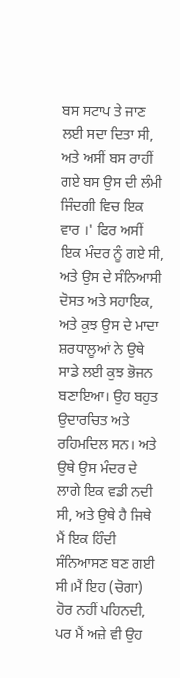ਬਸ ਸਟਾਪ ਤੇ ਜਾਣ ਲਈ ਸਦਾ ਦਿਤਾ ਸੀ, ਅਤੇ ਅਸੀਂ ਬਸ ਰਾਹੀਂ ਗਏ ਬਸ ਉਸ ਦੀ ਲੰਮੀ ਜਿੰਦਗੀ ਵਿਚ ਇਕ ਵਾਰ ।' ਫਿਰ ਅਸੀਂ ਇਕ ਮੰਦਰ ਨੂੰ ਗਏ ਸੀ, ਅਤੇ ਉਸ ਦੇ ਸੰਨਿਆਸੀ ਦੋਸਤ ਅਤੇ ਸਹਾਇਕ, ਅਤੇ ਕੁਝ ਉਸ ਦੇ ਮਾਦਾ ਸ਼ਰਧਾਲੂਆਂ ਨੇ ਉਥੇ ਸਾਡੇ ਲਈ ਕੁਝ ਭੋਜਨ ਬਣਾਇਆ। ਉਹ ਬਹੁਤ ਉਦਾਰਚਿਤ ਅਤੇ ਰਹਿਮਦਿਲ ਸਨ। ਅਤੇ ਉਥੇ ਉਸ ਮੰਦਰ ਦੇ ਲਾਗੇ ਇਕ ਵਡੀ ਨਦੀ ਸੀ, ਅਤੇ ਉਥੇ ਹੈ ਜਿਥੇ ਮੈਂ ਇਕ ਹਿੰਦੀ ਸੰਨਿਆਸਣ ਬਣ ਗਈ ਸੀ।ਮੈਂ ਇਹ (ਚੋਗਾ) ਹੋਰ ਨਹੀਂ ਪਹਿਨਦੀ, ਪਰ ਮੈਂ ਅਜ਼ੇ ਵੀ ਉਹ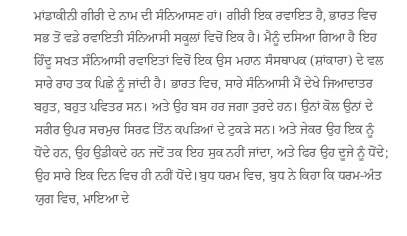ਮਾਂਡਾਕੀਨੀ ਗੀਰੀ ਦੇ ਨਾਮ ਦੀ ਸੰਨਿਆਸਣ ਹਾਂ। ਗੀਰੀ ਇਕ ਰਵਾਇਤ ਹੈ, ਭਾਰਤ ਵਿਚ ਸਭ ਤੋਂ ਵਡੇ ਰਵਾਇਤੀ ਸੰਨਿਆਸੀ ਸਕੂਲਾਂ ਵਿਚੋਂ ਇਕ ਹੈ। ਮੈਨੂੰ ਦਸਿਆ ਗਿਆ ਹੈ ਇਹ ਹਿੰਦੂ ਸਖਤ ਸੰਨਿਆਸੀ ਰਵਾਇਤਾਂ ਵਿਚੋਂ ਇਕ ਉਸ ਮਹਾਨ ਸੰਸਥਾਪਕ (ਸ਼ਾਂਕਾਰਾ) ਦੇ ਵਲ ਸਾਰੇ ਰਾਹ ਤਕ ਪਿਛੇ ਨੂੰ ਜਾਂਦੀ ਹੈ। ਭਾਰਤ ਵਿਚ, ਸਾਰੇ ਸੰਨਿਆਸੀ ਮੈਂ ਦੇਖੇ ਜਿਆਦਾਤਰ ਬਹੁਤ, ਬਹੁਤ ਪਵਿਤਰ ਸਨ। ਅਤੇ ਉਹ ਬਸ ਹਰ ਜਗਾ ਤੁਰਦੇ ਹਨ। ਉਨਾਂ ਕੋਲ ਉਨਾਂ ਦੇ ਸਰੀਰ ਉਪਰ ਸਚਮੁਚ ਸਿਰਫ ਤਿੰਨ ਕਪੜਿਆਂ ਦੇ ਟੁਕੜੇ ਸਨ। ਅਤੇ ਜੇਕਰ ਉਹ ਇਕ ਨੂੰ ਧੋਂਦੇ ਹਨ, ਉਹ ਉਡੀਕਦੇ ਹਨ ਜਦੋਂ ਤਕ ਇਹ ਸੁਕ ਨਹੀਂ ਜਾਂਦਾ, ਅਤੇ ਫਿਰ ਉਹ ਦੂਜੇ ਨੂੰ ਧੋਂਦੇ; ਉਹ ਸਾਰੇ ਇਕ ਦਿਨ ਵਿਚ ਹੀ ਨਹੀਂ ਧੋਂਦੇ।ਬੁਧ ਧਰਮ ਵਿਚ, ਬੁਧ ਨੇ ਕਿਹਾ ਕਿ ਧਰਮ-ਅੰਤ ਯੁਗ ਵਿਚ, ਮਾਇਆ ਦੇ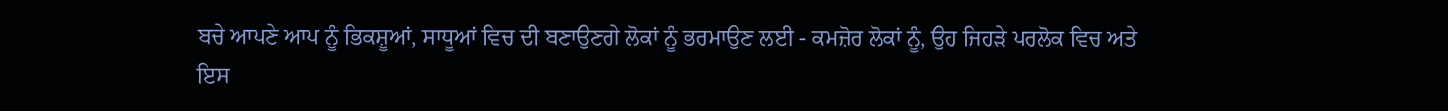ਬਚੇ ਆਪਣੇ ਆਪ ਨੂੰ ਭਿਕਸ਼ੂਆਂ, ਸਾਧੂਆਂ ਵਿਚ ਦੀ ਬਣਾਉਣਗੇ ਲੋਕਾਂ ਨੂੰ ਭਰਮਾਉਣ ਲਈ - ਕਮਜ਼ੋਰ ਲੋਕਾਂ ਨੂੰ, ਉਹ ਜਿਹੜੇ ਪਰਲੋਕ ਵਿਚ ਅਤੇ ਇਸ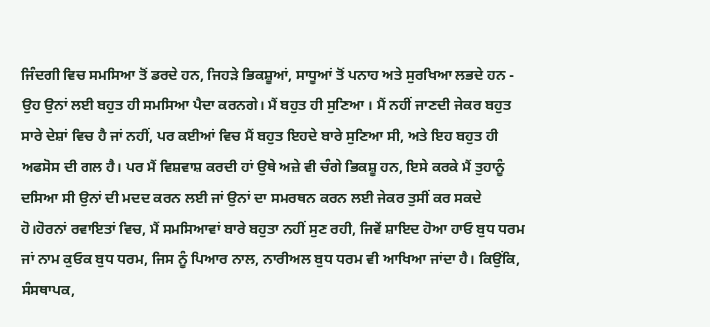ਜਿੰਦਗੀ ਵਿਚ ਸਮਸਿਆ ਤੋਂ ਡਰਦੇ ਹਨ, ਜਿਹੜੇ ਭਿਕਸ਼ੂਆਂ, ਸਾਧੂਆਂ ਤੋਂ ਪਨਾਹ ਅਤੇ ਸੁਰਖਿਆ ਲਭਦੇ ਹਨ - ਉਹ ਉਨਾਂ ਲਈ ਬਹੁਤ ਹੀ ਸਮਸਿਆ ਪੈਦਾ ਕਰਨਗੇ। ਮੈਂ ਬਹੁਤ ਹੀ ਸੁਣਿਆ । ਮੈਂ ਨਹੀਂ ਜਾਣਦੀ ਜੇਕਰ ਬਹੁਤ ਸਾਰੇ ਦੇਸ਼ਾਂ ਵਿਚ ਹੈ ਜਾਂ ਨਹੀਂ, ਪਰ ਕਈਆਂ ਵਿਚ ਮੈਂ ਬਹੁਤ ਇਹਦੇ ਬਾਰੇ ਸੁਣਿਆ ਸੀ, ਅਤੇ ਇਹ ਬਹੁਤ ਹੀ ਅਫਸੋਸ ਦੀ ਗਲ ਹੈ। ਪਰ ਮੈਂ ਵਿਸ਼ਵਾਸ਼ ਕਰਦੀ ਹਾਂ ਉਥੇ ਅਜ਼ੇ ਵੀ ਚੰਗੇ ਭਿਕਸ਼ੂ ਹਨ, ਇਸੇ ਕਰਕੇ ਮੈਂ ਤੁਹਾਨੂੰ ਦਸਿਆ ਸੀ ਉਨਾਂ ਦੀ ਮਦਦ ਕਰਨ ਲਈ ਜਾਂ ਉਨਾਂ ਦਾ ਸਮਰਥਨ ਕਰਨ ਲਈ ਜੇਕਰ ਤੁਸੀਂ ਕਰ ਸਕਦੇ ਹੋ।ਹੋਰਨਾਂ ਰਵਾਇਤਾਂ ਵਿਚ, ਮੈਂ ਸਮਸਿਆਵਾਂ ਬਾਰੇ ਬਹੁਤਾ ਨਹੀਂ ਸੁਣ ਰਹੀ, ਜਿਵੇਂ ਸ਼ਾਇਦ ਹੋਆ ਹਾਓ ਬੁਧ ਧਰਮ ਜਾਂ ਨਾਮ ਕੁਓਕ ਬੁਧ ਧਰਮ, ਜਿਸ ਨੂੰ ਪਿਆਰ ਨਾਲ, ਨਾਰੀਅਲ ਬੁਧ ਧਰਮ ਵੀ ਆਖਿਆ ਜਾਂਦਾ ਹੈ। ਕਿਉਂਕਿ, ਸੰਸਥਾਪਕ,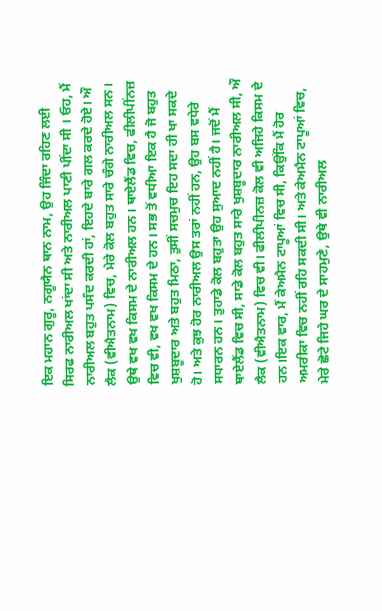ਇਕ ਮਹਾਨ ਗੁਰੂ, ਨਗੂਯੈਨ ਥਾਨ ਨਾਮ, ਉਹ ਜਿੰਦਾ ਰਹਿਣ ਲਈ ਸਿਰਫ ਨਾਰੀਅਲ ਖਾਂਦਾ ਸੀ ਅਤੇ ਨਾਰੀਅਲ ਪਾਣੀ ਪੀਂਦਾ ਸੀ । ਓਹ, ਮੈਂ ਨਾਰੀਅਲ ਬਹੁਤ ਪਸੰਦ ਕਰਦੀ ਹਾਂ, ਇਹਦੇ ਬਾਰੇ ਗਲ ਕਰਦੇ ਹੋਏ। ਔ ਲੈਕ (ਵੀਐਤਨਾਮ) ਵਿਚ, ਮੇਰੇ ਕੋਲ ਬਹੁਤ ਸਾਰੇ ਚੰਗੇ ਨਾਰੀਅਲ ਸਨ। ਉਥੇ ਵਖ ਵਖ ਕਿਸਮ ਦੇ ਨਾਰੀਅਲ ਹਨ। ਥਾਏਲੈਂਡ ਵਿਚ, ਫੀਲੀਪੀਂਨਜ਼ ਵਿਚ ਵੀ, ਵਖ ਵਖ ਕਿਸਮ ਦੇ ਹਨ। ਸਭ ਤੋਂ ਵਧੀਆ ਇਕ ਹੈ ਜੋ ਬਹੁਤ ਖੁਸ਼ਬੂਦਾਰ ਅਤੇ ਬਹੁਤ ਮਿਠਾ, ਤੁਸੀਂ ਸਚਮੁਚ ਇਹ ਸਦਾ ਹੀ ਖਾ ਸਕਦੇ ਹੋ। ਅਤੇ ਕੁਝ ਹੋਰ ਨਾਰੀਅਲ ਉਸ ਤਰਾਂ ਨਹੀਂ ਹਨ, ਉਹ ਬਸ ਵਧੇਰੇ ਸਧਾਰਨ ਹਨ। ਤੁਹਾਡੇ ਕੋਲ ਬਹੁਤਾ ਉਹ ਸੁਆਦ ਨਹੀਂ ਹੈ। ਜਦੋਂ ਮੈਂ ਥਾਏਲੈਂਡ ਵਿਚ ਸੀ, ਸਾਡੇ ਕੋਲ ਬਹੁਤ ਸਾਰੇ ਖੁਸ਼ਬੂਦਾਰ ਨਾਰੀਅਲ ਸੀ, ਔ ਲੈਕ (ਵੀਐਤਨਾਮ) ਵਿਚ ਵੀ। ਫੀਲੀਪੀਨਜ਼ ਕੋਲ ਵੀ ਅਜਿਹੇ ਕਿਸਮ ਦੇ ਹਨ।ਇਕ ਵਾਰ, ਮੈਂ ਕੇਅਮੈਨ ਟਾਪੂਆਂ ਵਿਚ ਸੀ, ਕਿਉਂਕਿ ਮੈਂ ਹੋਰ ਅਮਰੀਕਾ ਵਿਚ ਨਹੀਂ ਰਹਿ ਸਕਦੀ ਸੀ। ਅਤੇ ਕੇਅਮੈਨ ਟਾਪੂਆਂ ਵਿਚ, ਮੇਰੇ ਛੋਟੇ ਜਿਹੇ ਘਰ ਦੇ ਸਾਹਮੁਣੇ, ਉਥੇ ਵੀ ਨਾਰੀਅਲ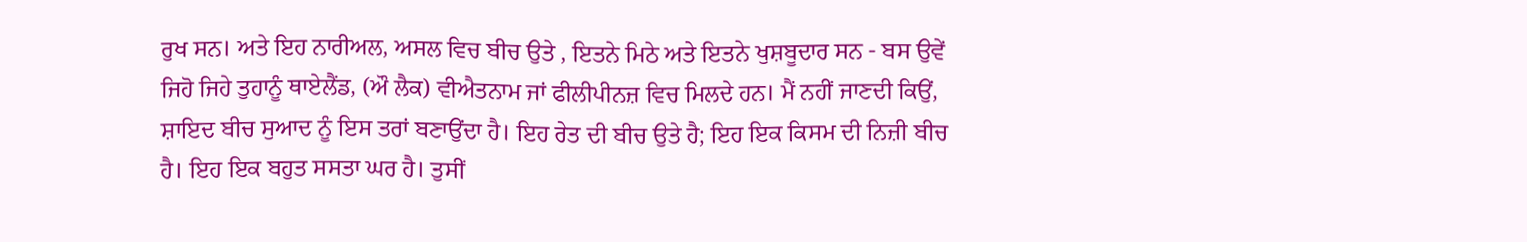ਰੁਖ ਸਨ। ਅਤੇ ਇਹ ਨਾਰੀਅਲ, ਅਸਲ ਵਿਚ ਬੀਚ ਉਤੇ , ਇਤਨੇ ਮਿਠੇ ਅਤੇ ਇਤਨੇ ਖੁਸ਼ਬੂਦਾਰ ਸਨ - ਬਸ ਉਵੇਂ ਜਿਹੋ ਜਿਹੇ ਤੁਹਾਨੂੰ ਥਾਏਲੈਂਡ, (ਔ ਲੈਕ) ਵੀਐਤਨਾਮ ਜਾਂ ਫੀਲੀਪੀਨਜ਼ ਵਿਚ ਮਿਲਦੇ ਹਨ। ਮੈਂ ਨਹੀਂ ਜਾਣਦੀ ਕਿਉਂ, ਸ਼ਾਇਦ ਬੀਚ ਸੁਆਦ ਨੂੰ ਇਸ ਤਰਾਂ ਬਣਾਉਂਦਾ ਹੈ। ਇਹ ਰੇਤ ਦੀ ਬੀਚ ਉਤੇ ਹੈ; ਇਹ ਇਕ ਕਿਸਮ ਦੀ ਨਿਜ਼ੀ ਬੀਚ ਹੈ। ਇਹ ਇਕ ਬਹੁਤ ਸਸਤਾ ਘਰ ਹੈ। ਤੁਸੀਂ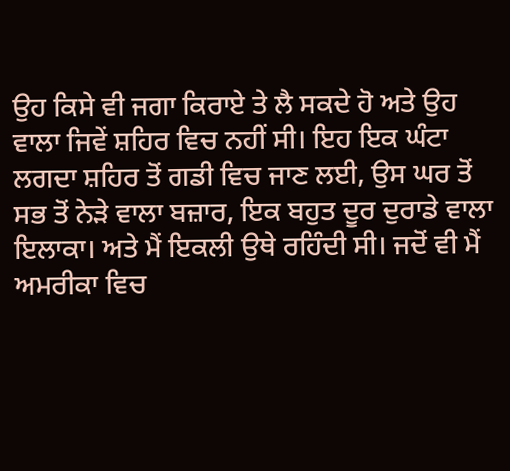ਉਹ ਕਿਸੇ ਵੀ ਜਗਾ ਕਿਰਾਏ ਤੇ ਲੈ ਸਕਦੇ ਹੋ ਅਤੇ ਉਹ ਵਾਲਾ ਜਿਵੇਂ ਸ਼ਹਿਰ ਵਿਚ ਨਹੀਂ ਸੀ। ਇਹ ਇਕ ਘੰਟਾ ਲਗਦਾ ਸ਼ਹਿਰ ਤੋਂ ਗਡੀ ਵਿਚ ਜਾਣ ਲਈ, ਉਸ ਘਰ ਤੋਂ ਸਭ ਤੋਂ ਨੇੜੇ ਵਾਲਾ ਬਜ਼ਾਰ, ਇਕ ਬਹੁਤ ਦੂਰ ਦੁਰਾਡੇ ਵਾਲਾ ਇਲਾਕਾ। ਅਤੇ ਮੈਂ ਇਕਲੀ ਉਥੇ ਰਹਿੰਦੀ ਸੀ। ਜਦੋਂ ਵੀ ਮੈਂ ਅਮਰੀਕਾ ਵਿਚ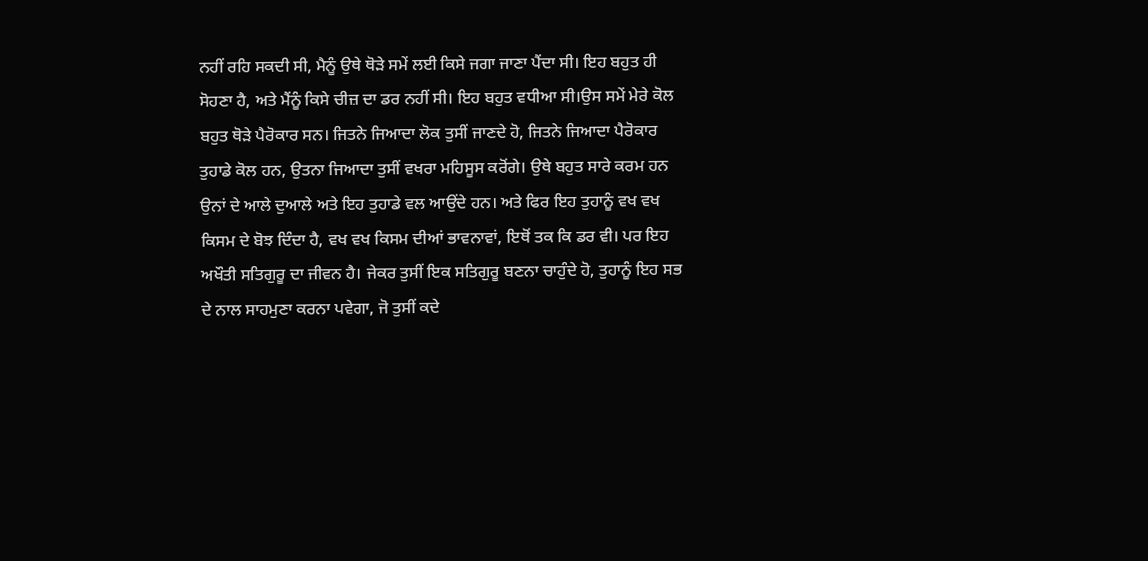ਨਹੀਂ ਰਹਿ ਸਕਦੀ ਸੀ, ਮੈਨੂੰ ਉਥੇ ਥੋੜੇ ਸਮੇਂ ਲਈ ਕਿਸੇ ਜਗਾ ਜਾਣਾ ਪੈਂਦਾ ਸੀ। ਇਹ ਬਹੁਤ ਹੀ ਸੋਹਣਾ ਹੈ, ਅਤੇ ਮੈਂਨੂੰ ਕਿਸੇ ਚੀਜ਼ ਦਾ ਡਰ ਨਹੀਂ ਸੀ। ਇਹ ਬਹੁਤ ਵਧੀਆ ਸੀ।ਉਸ ਸਮੇਂ ਮੇਰੇ ਕੋਲ ਬਹੁਤ ਥੋੜੇ ਪੈਰੋਕਾਰ ਸਨ। ਜਿਤਨੇ ਜਿਆਦਾ ਲੋਕ ਤੁਸੀਂ ਜਾਣਦੇ ਹੋ, ਜਿਤਨੇ ਜਿਆਦਾ ਪੈਰੋਕਾਰ ਤੁਹਾਡੇ ਕੋਲ ਹਨ, ਉਤਨਾ ਜਿਆਦਾ ਤੁਸੀਂ ਵਖਰਾ ਮਹਿਸੂਸ ਕਰੋਂਗੇ। ਉਥੇ ਬਹੁਤ ਸਾਰੇ ਕਰਮ ਹਨ ਉਨਾਂ ਦੇ ਆਲੇ ਦੁਆਲੇ ਅਤੇ ਇਹ ਤੁਹਾਡੇ ਵਲ ਆਉਂਦੇ ਹਨ। ਅਤੇ ਫਿਰ ਇਹ ਤੁਹਾਨੂੰ ਵਖ ਵਖ ਕਿਸਮ ਦੇ ਬੋਝ ਦਿੰਦਾ ਹੈ, ਵਖ ਵਖ ਕਿਸਮ ਦੀਆਂ ਭਾਵਨਾਵਾਂ, ਇਥੋਂ ਤਕ ਕਿ ਡਰ ਵੀ। ਪਰ ਇਹ ਅਖੌਤੀ ਸਤਿਗੁਰੂ ਦਾ ਜੀਵਨ ਹੈ। ਜੇਕਰ ਤੁਸੀਂ ਇਕ ਸਤਿਗੁਰੂ ਬਣਨਾ ਚਾਹੁੰਦੇ ਹੋ, ਤੁਹਾਨੂੰ ਇਹ ਸਭ ਦੇ ਨਾਲ ਸਾਹਮੁਣਾ ਕਰਨਾ ਪਵੇਗਾ, ਜੋ ਤੁਸੀਂ ਕਦੇ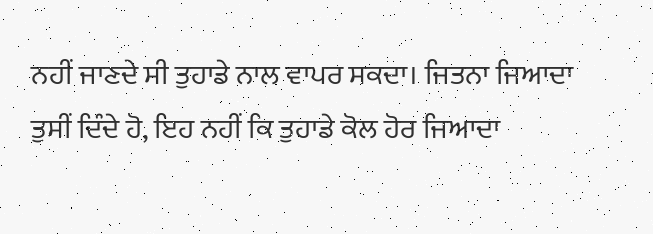ਨਹੀਂ ਜਾਣਦੇ ਸੀ ਤੁਹਾਡੇ ਨਾਲ ਵਾਪਰ ਸਕਦਾ। ਜਿਤਨਾ ਜਿਆਦਾ ਤੁਸੀਂ ਦਿੰਦੇ ਹੋ, ਇਹ ਨਹੀਂ ਕਿ ਤੁਹਾਡੇ ਕੋਲ ਹੋਰ ਜਿਆਦਾ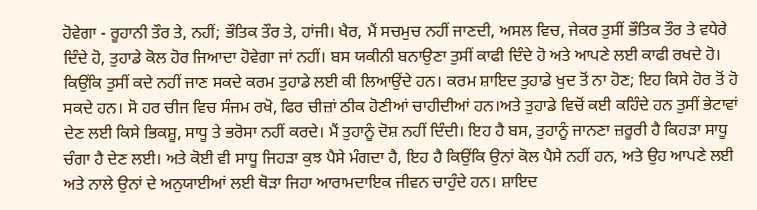ਹੋਵੇਗਾ - ਰੂਹਾਨੀ ਤੌਰ ਤੇ, ਨਹੀਂ; ਭੌਤਿਕ ਤੌਰ ਤੇ, ਹਾਂਜੀ। ਖੈਰ, ਮੈਂ ਸਚਮੁਚ ਨਹੀਂ ਜਾਣਦੀ, ਅਸਲ ਵਿਚ, ਜੇਕਰ ਤੁਸੀਂ ਭੌਤਿਕ ਤੌਰ ਤੇ ਵਧੇਰੇ ਦਿੰਦੇ ਹੋ, ਤੁਹਾਡੇ ਕੋਲ ਹੋਰ ਜਿਆਦਾ ਹੋਵੇਗਾ ਜਾਂ ਨਹੀਂ। ਬਸ ਯਕੀਨੀ ਬਨਾਉਣਾ ਤੁਸੀਂ ਕਾਫੀ ਦਿੰਦੇ ਹੋ ਅਤੇ ਆਪਣੇ ਲਈ ਕਾਫੀ ਰਖਦੇ ਹੋ। ਕਿਉਂਕਿ ਤੁਸੀਂ ਕਦੇ ਨਹੀਂ ਜਾਣ ਸਕਦੇ ਕਰਮ ਤੁਹਾਡੇ ਲਈ ਕੀ ਲਿਆਉਂਦੇ ਹਨ। ਕਰਮ ਸ਼ਾਇਦ ਤੁਹਾਡੇ ਖੁਦ ਤੋਂ ਨਾ ਹੋਣ; ਇਹ ਕਿਸੇ ਹੋਰ ਤੋਂ ਹੋ ਸਕਦੇ ਹਨ। ਸੋ ਹਰ ਚੀਜ ਵਿਚ ਸੰਜਮ ਰਖੋ, ਫਿਰ ਚੀਜ਼ਾਂ ਠੀਕ ਹੋਣੀਆਂ ਚਾਹੀਦੀਆਂ ਹਨ।ਅਤੇ ਤੁਹਾਡੇ ਵਿਚੋਂ ਕਈ ਕਹਿੰਦੇ ਹਨ ਤੁਸੀਂ ਭੇਟਾਵਾਂ ਦੇਣ ਲਈ ਕਿਸੇ ਭਿਕਸ਼ੂ, ਸਾਧੂ ਤੇ ਭਰੋਸਾ ਨਹੀਂ ਕਰਦੇ। ਮੈਂ ਤੁਹਾਨੂੰ ਦੋਸ਼ ਨਹੀਂ ਦਿੰਦੀ। ਇਹ ਹੈ ਬਸ, ਤੁਹਾਨੂੰ ਜਾਨਣਾ ਜ਼ਰੂਰੀ ਹੈ ਕਿਹੜਾ ਸਾਧੂ ਚੰਗਾ ਹੈ ਦੇਣ ਲਈ। ਅਤੇ ਕੋਈ ਵੀ ਸਾਧੂ ਜਿਹੜਾ ਕੁਝ ਪੈਸੇ ਮੰਗਦਾ ਹੈ, ਇਹ ਹੈ ਕਿਉਂਕਿ ਉਨਾਂ ਕੋਲ ਪੈਸੇ ਨਹੀਂ ਹਨ, ਅਤੇ ਉਹ ਆਪਣੇ ਲਈ ਅਤੇ ਨਾਲੇ ਉਨਾਂ ਦੇ ਅਨੁਯਾਈਆਂ ਲਈ ਥੋੜਾ ਜਿਹਾ ਆਰਾਮਦਾਇਕ ਜੀਵਨ ਚਾਹੁੰਦੇ ਹਨ। ਸ਼ਾਇਦ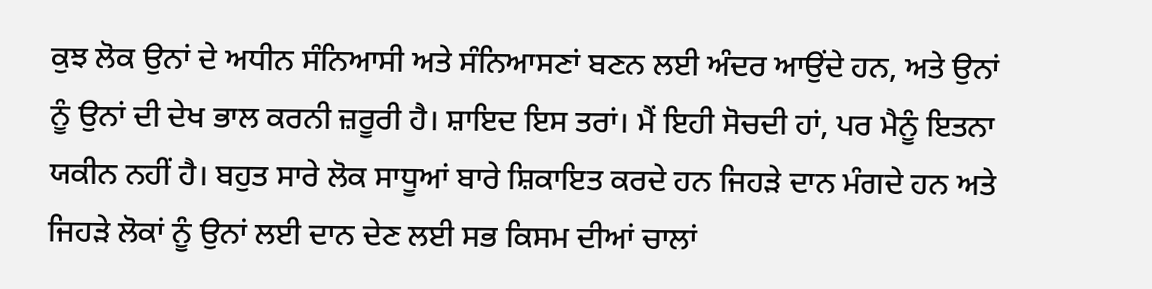ਕੁਝ ਲੋਕ ਉਨਾਂ ਦੇ ਅਧੀਨ ਸੰਨਿਆਸੀ ਅਤੇ ਸੰਨਿਆਸਣਾਂ ਬਣਨ ਲਈ ਅੰਦਰ ਆਉਂਦੇ ਹਨ, ਅਤੇ ਉਨਾਂ ਨੂੰ ਉਨਾਂ ਦੀ ਦੇਖ ਭਾਲ ਕਰਨੀ ਜ਼ਰੂਰੀ ਹੈ। ਸ਼ਾਇਦ ਇਸ ਤਰਾਂ। ਮੈਂ ਇਹੀ ਸੋਚਦੀ ਹਾਂ, ਪਰ ਮੈਨੂੰ ਇਤਨਾ ਯਕੀਨ ਨਹੀਂ ਹੈ। ਬਹੁਤ ਸਾਰੇ ਲੋਕ ਸਾਧੂਆਂ ਬਾਰੇ ਸ਼ਿਕਾਇਤ ਕਰਦੇ ਹਨ ਜਿਹੜੇ ਦਾਨ ਮੰਗਦੇ ਹਨ ਅਤੇ ਜਿਹੜੇ ਲੋਕਾਂ ਨੂੰ ਉਨਾਂ ਲਈ ਦਾਨ ਦੇਣ ਲਈ ਸਭ ਕਿਸਮ ਦੀਆਂ ਚਾਲਾਂ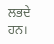ਲਭਦੇ ਹਨ।